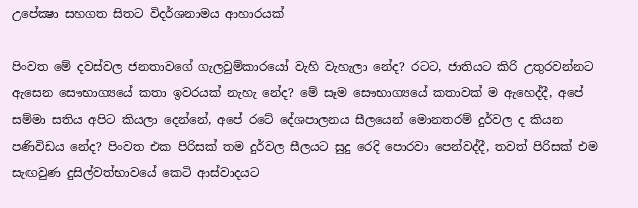උපේක්‍ෂා සහගත සිතට විදර්ශනාමය ආහාරයක්

පිංවත මේ දවස්වල ජනතාවගේ ගැලවුම්කාරයෝ වැහි වැහැලා නේද? රටට, ජාතියට කිරි උතුරවන්නට ඇසෙන සෞභාග්‍යයේ කතා ඉවරයක් නැහැ නේද? මේ සෑම සෞභාග්‍යයේ කතාවක් ම ඇහෙද්දී, අපේ සම්මා සතිය අපිට කියලා දෙන්නේ, අපේ රටේ දේශපාලනය සීලයෙන් මොනතරම් දුර්වල ද කියන පණිවිඩය නේද? පිංවත එක පිරිසක් තම දුර්වල සීලයට සුදු රෙදි පොරවා පෙන්වද්දී, තවත් පිරිසක් එම සැඟවුණ දුසිල්වත්භාවයේ කෙටි ආස්වාදයට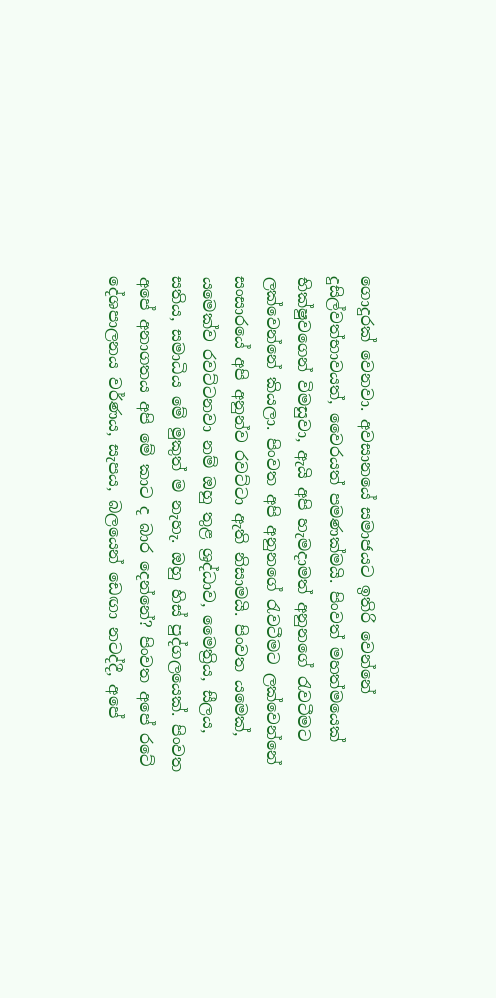ගොදුරක් වෙනවා. අවසානයේ සමාජයට ඉතිරි වෙන්නේ දුසිල්වත්භාවයත්, වෛරයත් පමණක්මයි. පිංවත් මහත්මයෙක් භික්ෂුවගෙන් විමසුවා, ඇයි අපි හැමදාමත් අනුනගේ රැවටීමට ලක්වෙන්නේ කියලා. පිංවත අපි අනුනගේ රැවටීමට ලක්වෙන්නේ සංසාරයේ අපි අනුන්ව රවට්ටා ඇති නිසාමයි. පිංවත යමෙක්, යමෙක්ව රවට්ටනවා නම් ඔහු තුළ ශ්‍රද්ධාව, මෛත්‍රිය, සීලය, සතිය, සමාධිය මේ මුකුත් ම නැහැ. ඔහු හිස් පුද්ගලයෙක්. පිංවත අපේ අනාගතය අපි මේ කාට ද බාර දෙන්නේ? පිංවත අපේ රටේ දේශපාලනය වර්ණය, සැපය, බලයෙන් ඩෙඟා නටද්දී, අපේ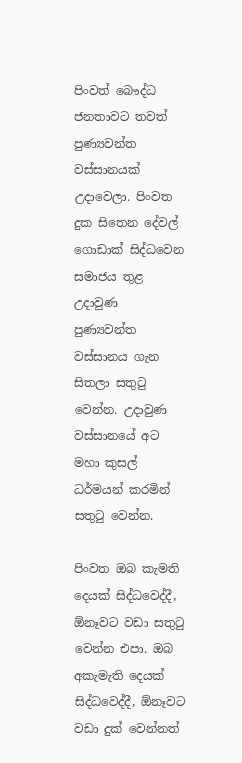පිංවත් බෞද්ධ ජනතාවට තවත් පුණ්‍යවන්ත වස්සානයක් උදාවෙලා. පිංවත දුක සිතෙන දේවල් ගොඩාක් සිද්ධවෙන සමාජය තුළ උදාවුණ පුණ්‍යවන්ත වස්සානය ගැන සිතලා සතුටු වෙන්න. උදාවුණ වස්සානයේ අට මහා කුසල් ධර්මයන් කරමින් සතුටු වෙන්න.

පිංවත ඔබ කැමති දෙයක් සිද්ධවෙද්දී, ඕනෑවට වඩා සතුටු වෙන්න එපා. ඔබ අකැමැති දෙයක් සිද්ධවෙද්දී, ඕනෑවට වඩා දුක් වෙන්නත්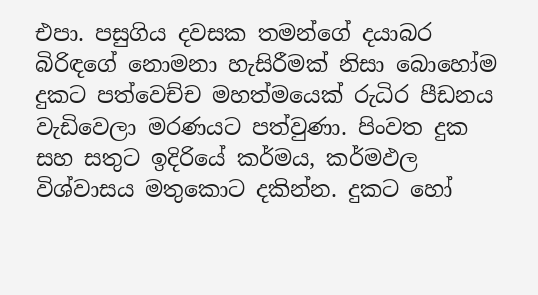එපා. පසුගිය දවසක තමන්ගේ දයාබර බිරිඳගේ නොමනා හැසිරීමක් නිසා බොහෝම දුකට පත්වෙච්ච මහත්මයෙක් රුධිර පීඩනය වැඩිවෙලා මරණයට පත්වුණා. පිංවත දුක සහ සතුට ඉදිරියේ කර්මය, කර්මඵල විශ්වාසය මතුකොට දකින්න. දුකට හෝ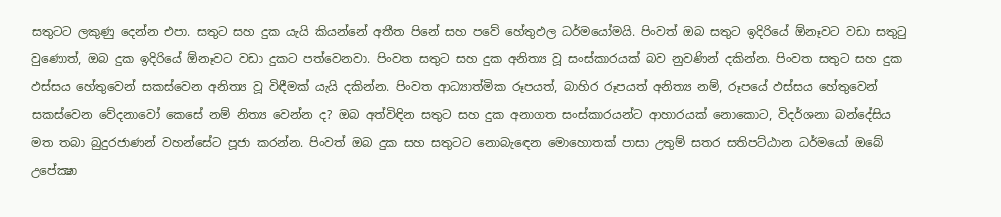සතුටට ලකුණු දෙන්න එපා. සතුට සහ දුක යැයි කියන්නේ අතීත පිනේ සහ පවේ හේතුඵල ධර්මයෝමයි. පිංවත් ඔබ සතුට ඉදිරියේ ඕනෑවට වඩා සතුටු වුණොත්, ඔබ දුක ඉදිරියේ ඕනෑවට වඩා දුකට පත්වෙනවා. පිංවත සතුට සහ දුක අනිත්‍ය වූ සංස්කාරයක් බව නුවණින් දකින්න. පිංවත සතුට සහ දුක ඵස්සය හේතුවෙන් සකස්වෙන අනිත්‍ය වූ විඳීමක් යැයි දකින්න. පිංවත ආධ්‍යාත්මික රූපයත්, බාහිර රූපයත් අනිත්‍ය නම්, රූපයේ ඵස්සය හේතුවෙන් සකස්වෙන වේදනාවෝ කෙසේ නම් නිත්‍ය වෙන්න ද? ඔබ අත්විඳින සතුට සහ දුක අනාගත සංස්කාරයන්ට ආහාරයක් නොකොට, විදර්ශනා බන්දේසිය මත තබා බුදුරජාණන් වහන්සේට පූජා කරන්න. පිංවත් ඔබ දුක සහ සතුටට නොබැඳෙන මොහොතක් පාසා උතුම් සතර සතිපට්ඨාන ධර්මයෝ ඔබේ උපේක්‍ෂා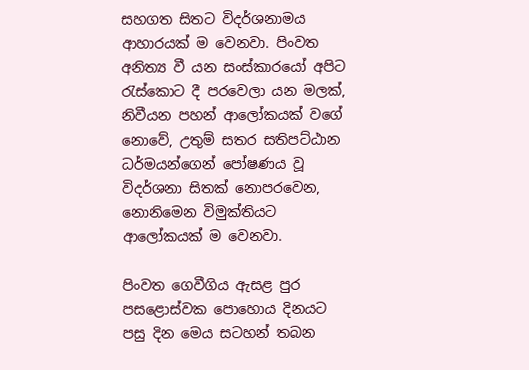සහගත සිතට විදර්ශනාමය ආහාරයක් ම වෙනවා. පිංවත අනිත්‍ය වී යන සංස්කාරයෝ අපිට රැස්කොට දී පරවෙලා යන මලක්, නිවීයන පහන් ආලෝකයක් වගේ නොවේ, උතුම් සතර සතිපට්ඨාන ධර්මයන්ගෙන් පෝෂණය වූ විදර්ශනා සිතක් නොපරවෙන, නොනිමෙන විමුක්තියට ආලෝකයක් ම වෙනවා.

පිංවත ගෙවීගිය ඇසළ පුර පසළොස්වක පොහොය දිනයට පසු දින මෙය සටහන් තබන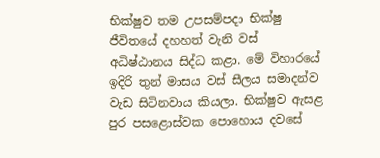භික්ෂුව තම උපසම්පදා භික්ෂු ජීවිතයේ දහහත් වැනි වස් අධිෂ්ඨානය සිද්ධ කළා. මේ විහාරයේ ඉදිරි තුන් මාසය වස් සීලය සමාදන්ව වැඩ සිටිනවාය කියලා. භික්ෂුව ඇසළ පුර පසළොස්වක පොහොය දවසේ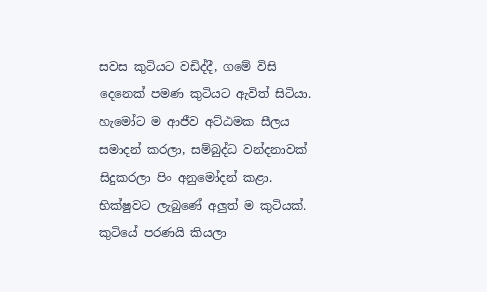සවස කුටියට වඩිද්දී, ගමේ විසි දෙනෙක් පමණ කුටියට ඇවිත් සිටියා. හැමෝට ම ආජීව අට්ඨමක සීලය සමාදන් කරලා, සම්බුද්ධ වන්දනාවක් සිදුකරලා පිං අනුමෝදන් කළා. භික්ෂුවට ලැබුණේ අලුත් ම කුටියක්. කුටියේ පරණයි කියලා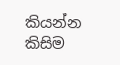කියන්න කිසිම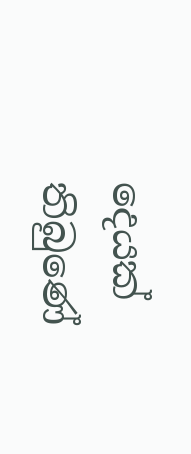දෙයක් තිබුණේ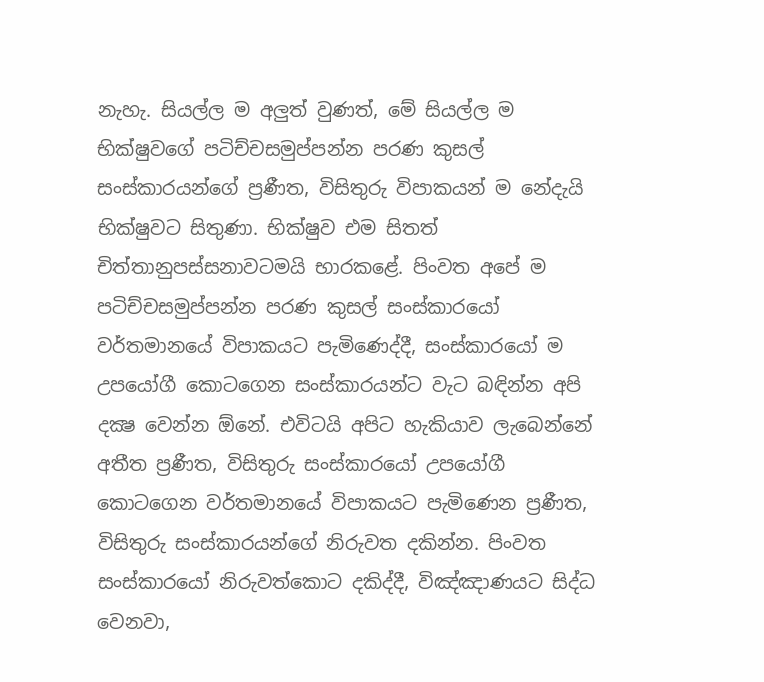නැහැ. සියල්ල ම අලුත් වුණත්, මේ සියල්ල ම භික්ෂුවගේ පටිච්චසමුප්පන්න පරණ කුසල් සංස්කාරයන්ගේ ප්‍රණීත, විසිතුරු විපාකයන් ම නේදැයි භික්ෂුවට සිතුණා. භික්ෂුව එම සිතත් චිත්තානුපස්සනාවටමයි භාරකළේ. පිංවත අපේ ම පටිච්චසමුප්පන්න පරණ කුසල් සංස්කාරයෝ වර්තමානයේ විපාකයට පැමිණෙද්දී, සංස්කාරයෝ ම උපයෝගී කොටගෙන සංස්කාරයන්ට වැට බඳින්න අපි දක්‍ෂ වෙන්න ඕනේ. එවිටයි අපිට හැකියාව ලැබෙන්නේ අතීත ප්‍රණීත, විසිතුරු සංස්කාරයෝ උපයෝගී කොටගෙන වර්තමානයේ විපාකයට පැමිණෙන ප්‍රණීත, විසිතුරු සංස්කාරයන්ගේ නිරුවත දකින්න. පිංවත සංස්කාරයෝ නිරුවත්කොට දකිද්දී, විඤ්ඤාණයට සිද්ධ වෙනවා,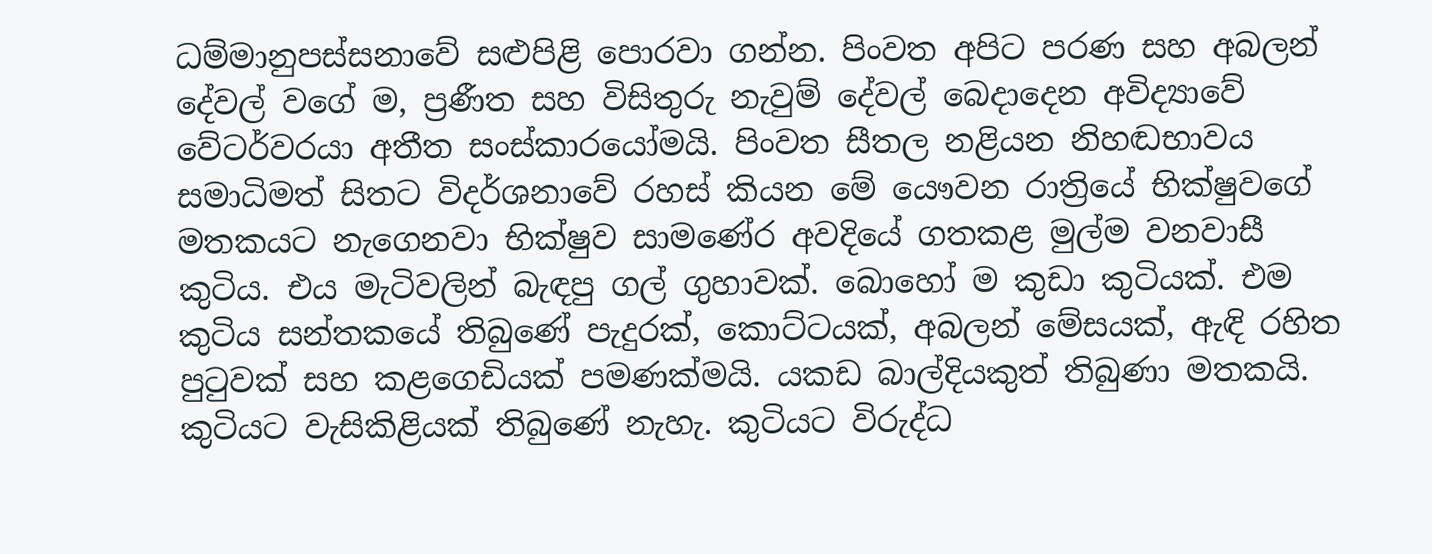ධම්මානුපස්සනාවේ සළුපිළි පොරවා ගන්න. පිංවත අපිට පරණ සහ අබලන් දේවල් වගේ ම, ප්‍රණීත සහ විසිතුරු නැවුම් දේවල් බෙදාදෙන අවිද්‍යාවේ වේටර්වරයා අතීත සංස්කාරයෝමයි. පිංවත සීතල නළියන නිහඬභාවය සමාධිමත් සිතට විදර්ශනාවේ රහස් කියන මේ යෞවන රාත්‍රියේ භික්ෂුවගේ මතකයට නැගෙනවා භික්ෂුව සාමණේර අවදියේ ගතකළ මුල්ම වනවාසී කුටිය. එය මැටිවලින් බැඳපු ගල් ගුහාවක්. බොහෝ ම කුඩා කුටියක්. එම කුටිය සන්තකයේ තිබුණේ පැදුරක්, කොට්ටයක්, අබලන් මේසයක්, ඇඳි රහිත පුටුවක් සහ කළගෙඩියක් පමණක්මයි. යකඩ බාල්දියකුත් තිබුණා මතකයි. කුටියට වැසිකිළියක් තිබුණේ නැහැ. කුටියට විරුද්ධ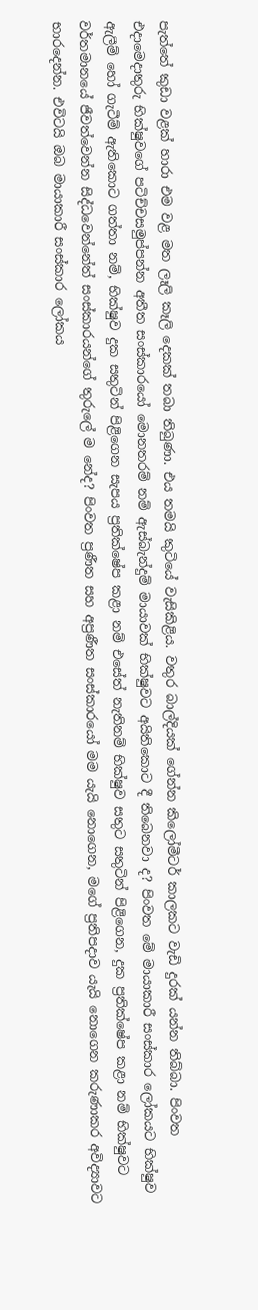පැත්තේ කුඩා වළක් හාරා එම වළ මත ලෑලි කෑලි දෙකක් තබා තිබුණා. එය තමයි කුටියේ වැසිකිළිය. වතුර බාල්දියක් ගේන්න කිලෝමීටර් කාලකට වැඩි දුරක් යන්න තිබ්බා. පිංවත එදාමෙදාතුරු භික්ෂුවගේ පටිච්චසමුප්පන්න අතීත සංස්කාරයෝ මොනතරම් නම් ඇස්බැන්දුම් මායාවක් භික්ෂුවට අයිතිකොට දී තිබෙනවා ද? පිංවත මේ මායාකාරී සංස්කාර ලෝකයට භික්ෂුව ඇලීම් හෝ ගැටීම් ඇතිකොට ගත්තා නම්, භික්ෂුව දුක සතුටින් පිළිගෙන සැපය ප්‍රතික්ෂේප කළා නම් එසේත් නැතිනම් භික්ෂුව සතුට සතුටින් පිළිගෙන, දුක ප්‍රතික්ෂේප කළා නම් භික්ෂුවට වර්තමානයේ ජීවත්වෙන්න සිද්ධවෙන්නේත් සංස්කාරයන්ගේ තුරුලේ ම නේද? පිංවත ප්‍රණීත සහ අප්‍රණීත සංස්කාරයෝ මම යැයි නොගෙන, මගේ ප්‍රතිපදාව යැයි නොගෙන කරුණාකර අවිද්‍යාවට භාරදෙන්න. එවිටයි ඔබ මායාකාරී සංස්කාර ලෝකය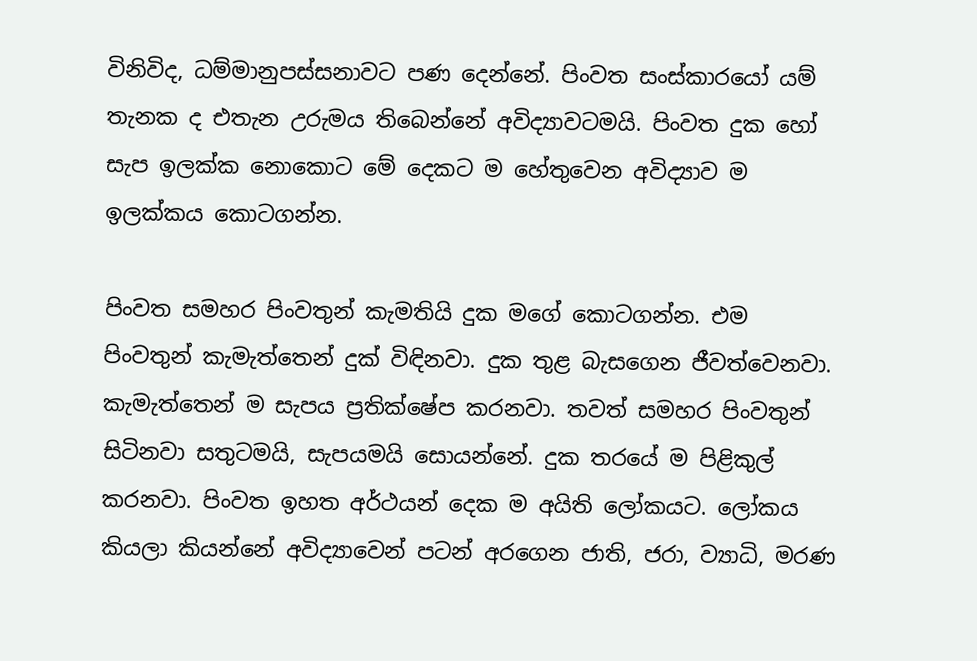විනිවිද, ධම්මානුපස්සනාවට පණ දෙන්නේ. පිංවත සංස්කාරයෝ යම් තැනක ද එතැන උරුමය තිබෙන්නේ අවිද්‍යාවටමයි. පිංවත දුක හෝ සැප ඉලක්ක නොකොට මේ දෙකට ම හේතුවෙන අවිද්‍යාව ම ඉලක්කය කොටගන්න.

පිංවත සමහර පිංවතුන් කැමතියි දුක මගේ කොටගන්න. එම පිංවතුන් කැමැත්තෙන් දුක් විඳිනවා. දුක තුළ බැසගෙන ජීවත්වෙනවා. කැමැත්තෙන් ම සැපය ප්‍රතික්ෂේප කරනවා. තවත් සමහර පිංවතුන් සිටිනවා සතුටමයි, සැපයමයි සොයන්නේ. දුක තරයේ ම පිළිකුල් කරනවා. පිංවත ඉහත අර්ථයන් දෙක ම අයිති ලෝකයට. ලෝකය කියලා කියන්නේ අවිද්‍යාවෙන් පටන් අරගෙන ජාති, ජරා, ව්‍යාධි, මරණ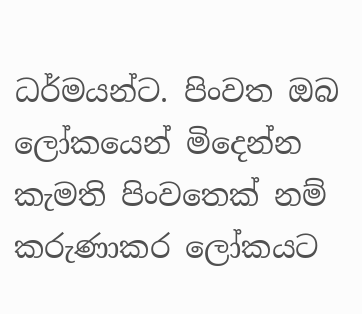ධර්මයන්ට. පිංවත ඔබ ලෝකයෙන් මිදෙන්න කැමති පිංවතෙක් නම් කරුණාකර ලෝකයට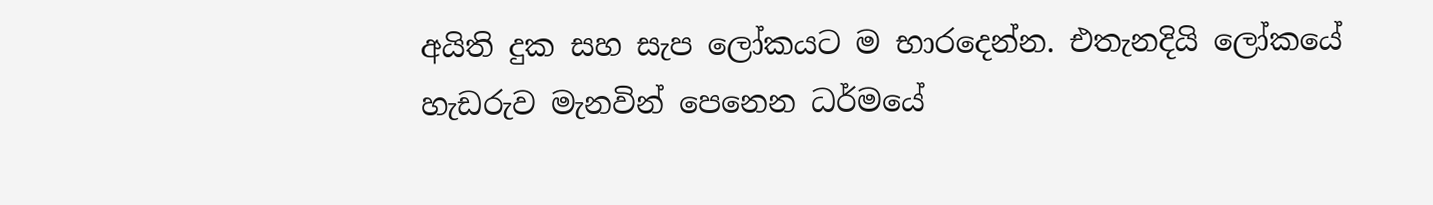අයිති දුක සහ සැප ලෝකයට ම භාරදෙන්න. එතැනදියි ලෝකයේ හැඩරුව මැනවින් පෙනෙන ධර්මයේ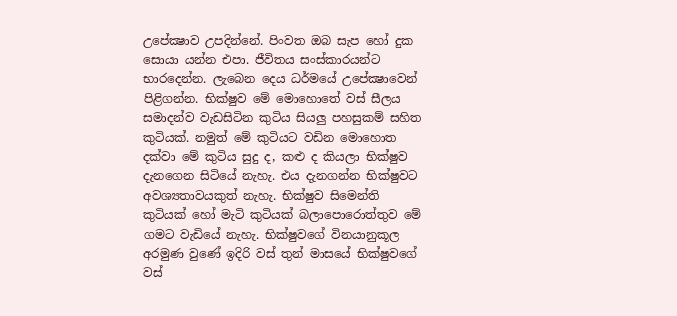උපේක්‍ෂාව උපදින්නේ. පිංවත ඔබ සැප හෝ දුක සොයා යන්න එපා. ජීවිතය සංස්කාරයන්ට භාරදෙන්න. ලැබෙන දෙය ධර්මයේ උපේක්‍ෂාවෙන් පිළිගන්න. භික්ෂුව මේ මොහොතේ වස් සීලය සමාදන්ව වැඩසිටින කුටිය සියලු පහසුකම් සහිත කුටියක්. නමුත් මේ කුටියට වඩින මොහොත දක්වා මේ කුටිය සුදු ද, කළු ද කියලා භික්ෂුව දැනගෙන සිටියේ නැහැ. එය දැනගන්න භික්ෂුවට අවශ්‍යතාවයකුත් නැහැ. භික්ෂුව සිමෙන්ති කුටියක් හෝ මැටි කුටියක් බලාපොරොත්තුව මේ ගමට වැඩියේ නැහැ. භික්ෂුවගේ විනයානුකූල අරමුණ වුණේ ඉදිරි වස් තුන් මාසයේ භික්ෂුවගේ වස්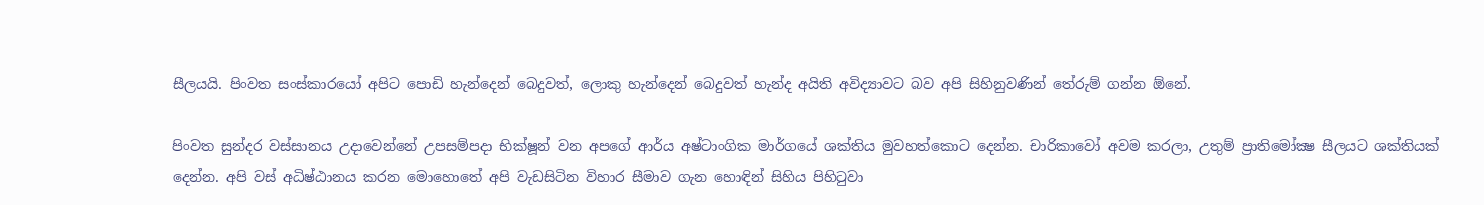සීලයයි. පිංවත සංස්කාරයෝ අපිට පොඩි හැන්දෙන් බෙදුවත්, ලොකු හැන්දෙන් බෙදුවත් හැන්ද අයිති අවිද්‍යාවට බව අපි සිහිනුවණින් තේරුම් ගන්න ඕනේ.

පිංවත සුන්දර වස්සානය උදාවෙන්නේ උපසම්පදා භික්ෂූන් වන අපගේ ආර්ය අෂ්ටාංගික මාර්ගයේ ශක්තිය මුවහත්කොට දෙන්න. චාරිකාවෝ අවම කරලා, උතුම් ප්‍රාතිමෝක්‍ෂ සීලයට ශක්තියක් දෙන්න. අපි වස් අධිෂ්ඨානය කරන මොහොතේ අපි වැඩසිටින විහාර සීමාව ගැන හොඳින් සිහිය පිහිටුවා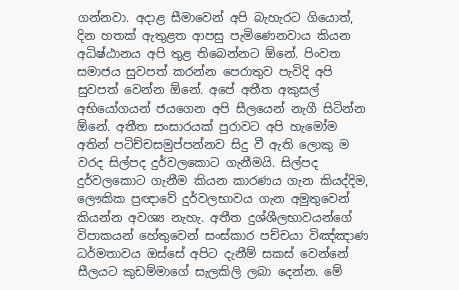ගන්නවා. අදාළ සීමාවෙන් අපි බැහැරට ගියොත්, දින හතක් ඇතුළත ආපසු පැමිණෙනවාය කියන අධිෂ්ඨානය අපි තුළ තිබෙන්නට ඕනේ. පිංවත සමාජය සුවපත් කරන්න පෙරාතුව පැවිදි අපි සුවපත් වෙන්න ඕනේ. අපේ අතීත අකුසල් අභියෝගයන් ජයගෙන අපි සීලයෙන් නැගී සිටින්න ඕනේ. අතීත සංසාරයක් පුරාවට අපි හැමෝම අතින් පටිච්චසමුප්පන්නව සිදු වී ඇති ලොකු ම වරද සිල්පද දුර්වලකොට ගැනීමයි. සිල්පද දුර්වලකොට ගැනීම කියන කාරණය ගැන කියද්දිම, ලෞකික ප්‍රඥාවේ දුර්වලභාවය ගැන අමුතුවෙන් කියන්න අවශ්‍ය නැහැ. අතීත දුශ්ශීලභාවයන්ගේ විපාකයන් හේතුවෙන් සංස්කාර පච්චයා විඤ්ඤාණ ධර්මතාවය ඔස්සේ අපිට දැනීම් සකස් වෙන්නේ සීලයට කුඩම්මාගේ සැලකිලි ලබා දෙන්න. මේ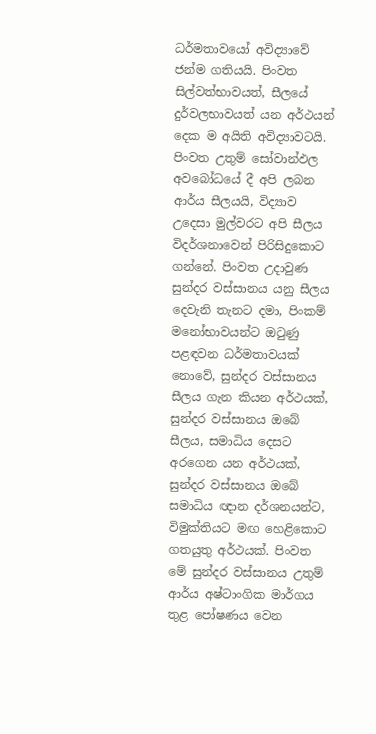ධර්මතාවයෝ අවිද්‍යාවේ ජන්ම ගතියයි. පිංවත සිල්වත්භාවයත්, සීලයේ දුර්වලභාවයත් යන අර්ථයන් දෙක ම අයිති අවිද්‍යාවටයි. පිංවත උතුම් සෝවාන්ඵල අවබෝධයේ දී අපි ලබන ආර්ය සීලයයි, විද්‍යාව උදෙසා මුල්වරට අපි සීලය විදර්ශනාවෙන් පිරිසිදුකොට ගන්නේ. පිංවත උදාවුණ සුන්දර වස්සානය යනු සීලය දෙවැනි තැනට දමා, පිංකම් මනෝභාවයන්ට ඔටුණු පළඳවන ධර්මතාවයක් නොවේ, සුන්දර වස්සානය සීලය ගැන කියන අර්ථයක්, සුන්දර වස්සානය ඔබේ සීලය, සමාධිය දෙසට අරගෙන යන අර්ථයක්, සුන්දර වස්සානය ඔබේ සමාධිය ඥාන දර්ශනයන්ට, විමුක්තියට මඟ හෙළිකොට ගතයුතු අර්ථයක්. පිංවත මේ සුන්දර වස්සානය උතුම් ආර්ය අෂ්ටාංගික මාර්ගය තුළ පෝෂණය වෙන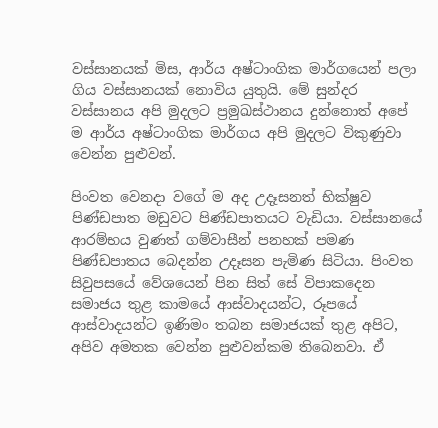වස්සානයක් මිස, ආර්ය අෂ්ටාංගික මාර්ගයෙන් පලා ගිය වස්සානයක් නොවිය යුතුයි. මේ සුන්දර වස්සානය අපි මුදලට ප්‍රමුඛස්ථානය දුන්නොත් අපේ ම ආර්ය අෂ්ටාංගික මාර්ගය අපි මුදලට විකුණුවා වෙන්න පුළුවන්.

පිංවත වෙනදා වගේ ම අද උදෑසනත් භික්ෂුව පිණ්ඩපාත මඩුවට පිණ්ඩපාතයට වැඩියා. වස්සානයේ ආරම්භය වුණත් ගම්වාසීන් පනහක් පමණ පිණ්ඩපාතය බෙදන්න උදෑසන පැමිණ සිටියා. පිංවත සිවුපසයේ වේශයෙන් පින සිත් සේ විපාකදෙන සමාජය තුළ කාමයේ ආස්වාදයන්ට, රූපයේ ආස්වාදයන්ට ඉණිමං තබන සමාජයක් තුළ අපිට, අපිව අමතක වෙන්න පුළුවන්කම තිබෙනවා. ඒ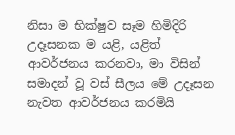නිසා ම භික්ෂුව සෑම හිමිදිරි උදෑසනක ම යළි, යළිත් ආවර්ජනය කරනවා, මා විසින් සමාදන් වූ වස් සීලය මේ උදෑසන නැවත ආවර්ජනය කරමියි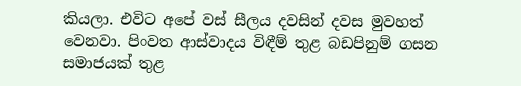කියලා. එවිට අපේ වස් සීලය දවසින් දවස මුවහත් වෙනවා. පිංවත ආස්වාදය විඳීම් තුළ බඩපිනුම් ගසන සමාජයක් තුළ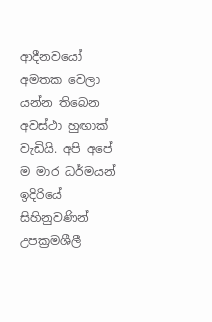ආදීනවයෝ අමතක වෙලා යන්න තිබෙන අවස්ථා හුඟාක් වැඩියි. අපි අපේ ම මාර ධර්මයන් ඉදිරියේ සිහිනුවණින් උපක්‍රමශීලී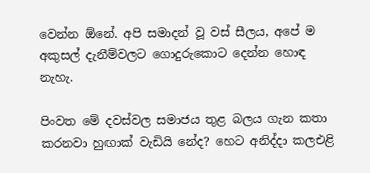වෙන්න ඕනේ. අපි සමාදන් වූ වස් සීලය, අපේ ම අකුසල් දැනීම්වලට ගොදුරුකොට දෙන්න හොඳ නැහැ.

පිංවත මේ දවස්වල සමාජය තුළ බලය ගැන කතා කරනවා හුඟාක් වැඩියි නේද? හෙට අනිද්දා කලඑළි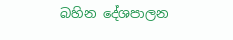බහින දේශපාලන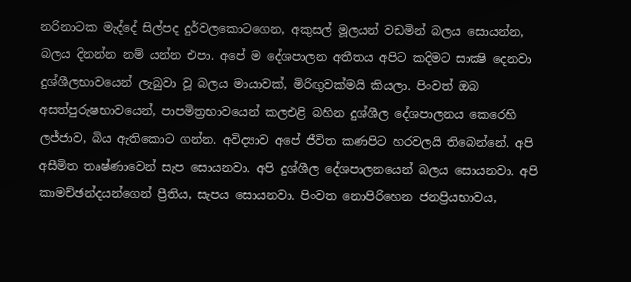නරිනාටක මැද්දේ සිල්පද දුර්වලකොටගෙන, අකුසල් මූලයන් වඩමින් බලය සොයන්න, බලය දිනන්න නම් යන්න එපා. අපේ ම දේශපාලන අතීතය අපිට කදිමට සාක්‍ෂි දෙනවා දුශ්ශීලභාවයෙන් ලැබුවා වූ බලය මායාවක්, මිරිඟුවක්මයි කියලා. පිංවත් ඔබ අසත්පුරුෂභාවයෙන්, පාපමිත්‍රභාවයෙන් කලඑළි බහින දුශ්ශීල දේශපාලනය කෙරෙහි ලජ්ජාව, බිය ඇතිකොට ගන්න. අවිද්‍යාව අපේ ජීවිත කණපිට හරවලයි තිබෙන්නේ. අපි අසීමිත තෘෂ්ණාවෙන් සැප සොයනවා. අපි දුශ්ශීල දේශපාලනයෙන් බලය සොයනවා. අපි කාමච්ඡන්දයන්ගෙන් ප්‍රීතිය, සැපය සොයනවා. පිංවත නොපිරිහෙන ජනප්‍රියභාවය,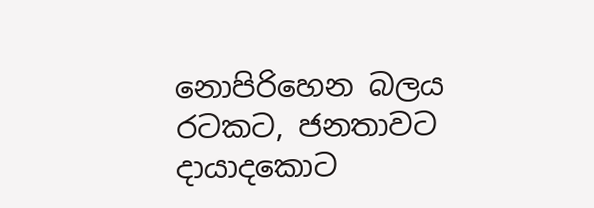නොපිරිහෙන බලය රටකට, ජනතාවට දායාදකොට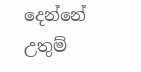දෙන්නේ උතුම්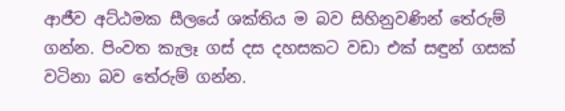ආජීව අට්ඨමක සීලයේ ශක්තිය ම බව සිහිනුවණින් තේරුම් ගන්න. පිංවත කැලෑ ගස් දස දහසකට වඩා එක් සඳුන් ගසක් වටිනා බව තේරුම් ගන්න.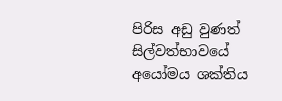පිරිස අඩු වුණත් සිල්වත්භාවයේ අයෝමය ශක්තිය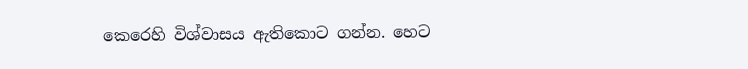කෙරෙහි විශ්වාසය ඇතිකොට ගන්න. හෙට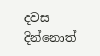දවස දින්නොත්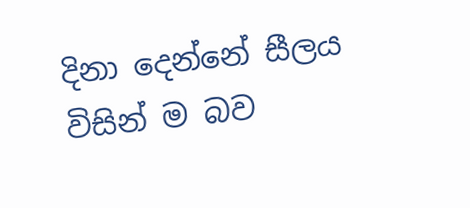දිනා දෙන්නේ සීලය විසින් ම බව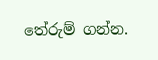තේරුම් ගන්න.